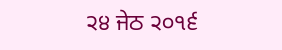੨੪ ਜੇਠ ੨੦੧੬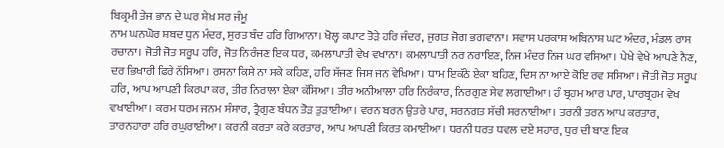ਬਿਕ੍ਰਮੀ ਤੇਜ ਭਾਨ ਦੇ ਘਰ ਸ਼ੇਖ਼ ਸਰ ਜੰਮੂ
ਨਾਮ ਘਨਘੋਰ ਸ਼ਬਦ ਧੁਨ ਮੰਦਰ, ਸੁਰਤ ਬੰਦ ਹਰਿ ਗਿਆਨਾ। ਖੋਲ੍ਹ ਕਪਾਟ ਤੋੜੇ ਹਰਿ ਜੰਦਰ, ਜੁਗਤ ਜੋਗ ਭਗਵਾਨਾ। ਸਵਾਸ ਪਰਕਾਸ਼ ਅਬਿਨਾਸ਼ ਘਟ ਅੰਦਰ, ਮੰਡਲ ਰਾਸ ਰਚਾਨਾ। ਜੋਤੀ ਜੋਤ ਸਰੂਪ ਹਰਿ, ਜੋਤ ਨਿਰੰਜਣ ਇਕ ਧਰ, ਕਮਲਾਪਾਤੀ ਵੇਖ ਵਖਾਨਾ। ਕਮਲਾਪਾਤੀ ਨਰ ਨਰਾਇਣ, ਨਿਜ ਮੰਦਰ ਨਿਜ ਘਰ ਵਸਿਆ। ਪੇਖੇ ਵੇਖੇ ਆਪਣੇ ਨੈਣ, ਦਰ ਭਿਖਾਰੀ ਫਿਰੇ ਨੱਸਿਆ। ਰਸਨਾ ਕਿਸੇ ਨਾ ਸਕੇ ਕਹਿਣ, ਹਰਿ ਸੱਜਣ ਜਿਸ ਜਨ ਵੇਖਿਆ। ਧਾਮ ਇਕੱਠੇ ਏਕਾ ਬਹਿਣ, ਦਿਸ ਨਾ ਆਏ ਕੋਇ ਰਵ ਸਸਿਆ। ਜੋਤੀ ਜੋਤ ਸਰੂਪ ਹਰਿ, ਆਪ ਆਪਣੀ ਕਿਰਪਾ ਕਰ, ਤੀਰ ਨਿਰਾਲਾ ਏਕਾ ਕੱਸਿਆ। ਤੀਰ ਅਨੀਆਲਾ ਹਰਿ ਨਿਰੰਕਾਰ, ਨਿਰਗੁਣ ਸੇਵ ਲਗਾਈਆ। ਹੰ ਬ੍ਰਹਮ ਆਰ ਪਾਰ, ਪਾਰਬ੍ਰਹਮ ਵੇਖ ਵਖਾਈਆ। ਕਰਮ ਧਰਮ ਜਨਮ ਸੰਸਾਰ, ਤ੍ਰੈਗੁਣ ਬੰਧਨ ਤੋੜ ਤੁੜਾਈਆ। ਵਰਨ ਬਰਨ ਉਤਰੇ ਪਾਰ, ਸਰਨਗਤ ਸੱਚੀ ਸਰਨਾਈਆ। ਤਰਨੀ ਤਰਨ ਆਪ ਕਰਤਾਰ, ਤਾਰਨਹਾਰਾ ਹਰਿ ਰਘੁਰਾਈਆ। ਕਰਨੀ ਕਰਤਾ ਕਰੇ ਕਰਤਾਰ, ਆਪ ਆਪਣੀ ਕਿਰਤ ਕਮਾਈਆ। ਧਰਨੀ ਧਰਤ ਧਵਲ ਦਏ ਸਹਾਰ, ਧੁਰ ਦੀ ਬਾਣ ਇਕ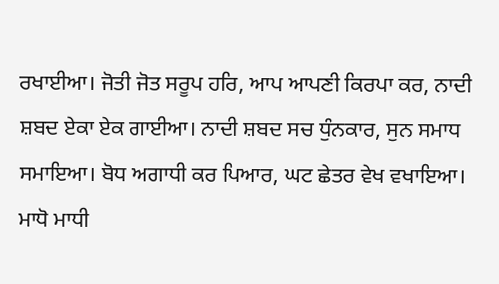ਰਖਾਈਆ। ਜੋਤੀ ਜੋਤ ਸਰੂਪ ਹਰਿ, ਆਪ ਆਪਣੀ ਕਿਰਪਾ ਕਰ, ਨਾਦੀ ਸ਼ਬਦ ਏਕਾ ਏਕ ਗਾਈਆ। ਨਾਦੀ ਸ਼ਬਦ ਸਚ ਧੁੰਨਕਾਰ, ਸੁਨ ਸਮਾਧ ਸਮਾਇਆ। ਬੋਧ ਅਗਾਧੀ ਕਰ ਪਿਆਰ, ਘਟ ਛੇਤਰ ਵੇਖ ਵਖਾਇਆ। ਮਾਧੋ ਮਾਧੀ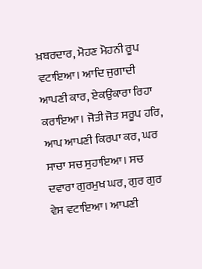ਖ਼ਬਰਦਾਰ, ਮੋਹਣ ਮੋਹਨੀ ਰੂਪ ਵਟਾਇਆ। ਆਦਿ ਜੁਗਾਦੀ ਆਪਣੀ ਕਾਰ, ਏਕਉਂਕਾਰਾ ਰਿਹਾ ਕਰਾਇਆ। ਜੋਤੀ ਜੋਤ ਸਰੂਪ ਹਰਿ, ਆਪ ਆਪਣੀ ਕਿਰਪਾ ਕਰ, ਘਰ ਸਾਚਾ ਸਚ ਸੁਹਾਇਆ। ਸਚ ਦਵਾਰਾ ਗੁਰਮੁਖ ਘਰ, ਗੁਰ ਗੁਰ ਵੇਸ ਵਟਾਇਆ। ਆਪਣੀ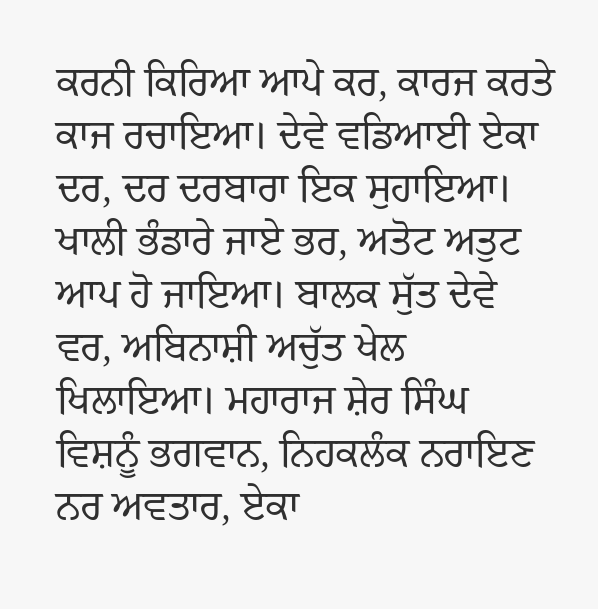ਕਰਨੀ ਕਿਰਿਆ ਆਪੇ ਕਰ, ਕਾਰਜ ਕਰਤੇ ਕਾਜ ਰਚਾਇਆ। ਦੇਵੇ ਵਡਿਆਈ ਏਕਾ ਦਰ, ਦਰ ਦਰਬਾਰਾ ਇਕ ਸੁਹਾਇਆ। ਖਾਲੀ ਭੰਡਾਰੇ ਜਾਏ ਭਰ, ਅਤੋਟ ਅਤੁਟ ਆਪ ਹੋ ਜਾਇਆ। ਬਾਲਕ ਸੁੱਤ ਦੇਵੇ ਵਰ, ਅਬਿਨਾਸ਼ੀ ਅਚੁੱਤ ਖੇਲ ਖਿਲਾਇਆ। ਮਹਾਰਾਜ ਸ਼ੇਰ ਸਿੰਘ ਵਿਸ਼ਨੂੰ ਭਗਵਾਨ, ਨਿਹਕਲੰਕ ਨਰਾਇਣ ਨਰ ਅਵਤਾਰ, ਏਕਾ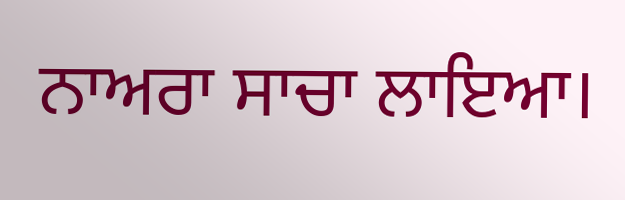ਨਾਅਰਾ ਸਾਚਾ ਲਾਇਆ।